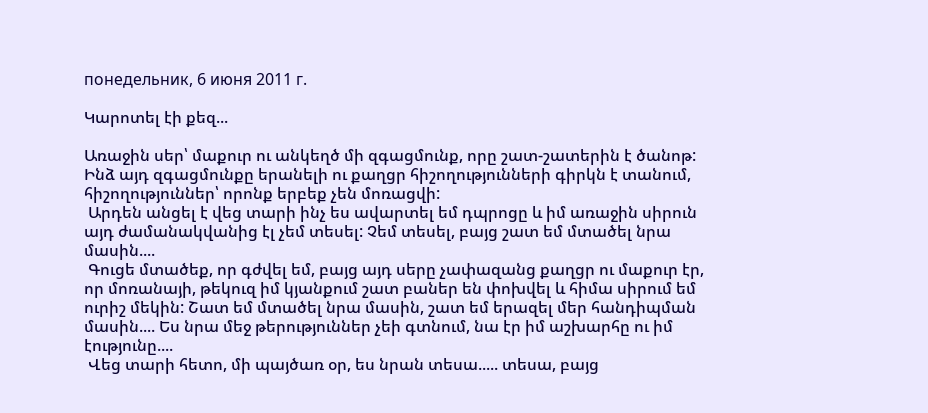понедельник, 6 июня 2011 г.

Կարոտել էի քեզ...

Առաջին սեր՝ մաքուր ու անկեղծ մի զգացմունք, որը շատ-շատերին է ծանոթ: Ինձ այդ զգացմունքը երանելի ու քաղցր հիշողությունների գիրկն է տանում, հիշողություններ՝ որոնք երբեք չեն մոռացվի:
 Արդեն անցել է վեց տարի ինչ ես ավարտել եմ դպրոցը և իմ առաջին սիրուն այդ ժամանակվանից էլ չեմ տեսել: Չեմ տեսել, բայց շատ եմ մտածել նրա մասին....
 Գուցե մտածեք, որ գժվել եմ, բայց այդ սերը չափազանց քաղցր ու մաքուր էր, որ մոռանայի, թեկուզ իմ կյանքում շատ բաներ են փոխվել և հիմա սիրում եմ ուրիշ մեկին: Շատ եմ մտածել նրա մասին, շատ եմ երազել մեր հանդիպման մասին.... Ես նրա մեջ թերություններ չեի գտնում, նա էր իմ աշխարհը ու իմ էությունը....
 Վեց տարի հետո, մի պայծառ օր, ես նրան տեսա..... տեսա, բայց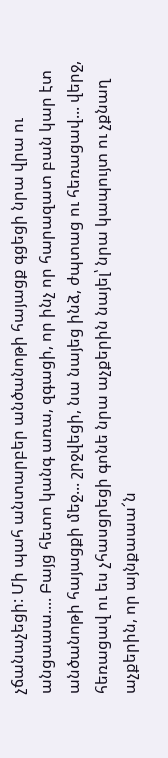չճանաչեցի: Մի պահ անտարբեր անծանոթի հայացք գցեցի նրա վրա ու անցաաա.... Բայց հետո կանգ առա, զգացի, որ ինչ որ հարազատ բան կար էտ անծանոթի հայացքի մեջ... շրջվեցի, նա նայեց ինձ, ժպտաց ու հեռացավ... վերջ, հեռացավ ու ես չհասցրեցի գոնե նրա աչքերին նայել՝ նրա կապույտ ու չքնաղ աչքերին, որ այնքաաա՜ն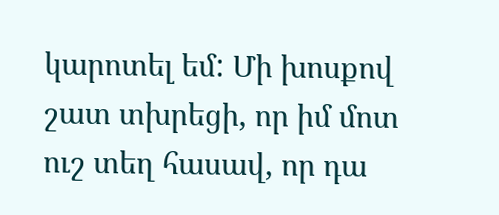կարոտել եմ: Մի խոսքով շատ տխրեցի, որ իմ մոտ ուշ տեղ հասավ, որ դա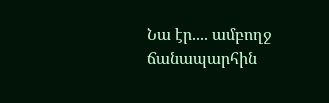Նա էր.... ամբողջ ճանապարհին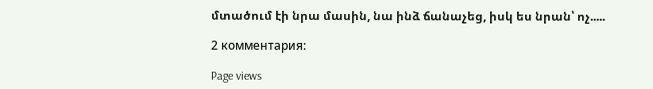մտածում էի նրա մասին, նա ինձ ճանաչեց, իսկ ես նրան՝ ոչ.....

2 комментария:

Page views